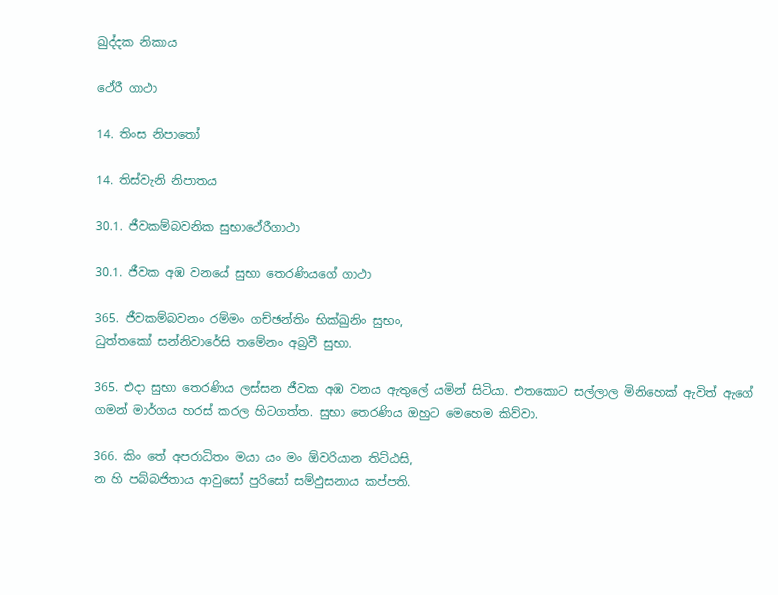ඛුද්දක නිකාය

ථේරී ගාථා

14. තිංස නිපාතෝ

14. තිස්වැනි නිපාතය

30.1. ජීවකම්බවනික සුභාථේරීගාථා

30.1. ජීවක අඹ වනයේ සුභා තෙරණියගේ ගාථා

365. ජීවකම්බවනං රම්මං ගච්ඡන්තිං භික්ඛුනිං සුභං,
ධුත්තකෝ සන්නිවාරේසි තමේනං අබ්‍රවී සුභා.

365. එදා සුභා තෙරණිය ලස්සන ජීවක අඹ වනය ඇතුලේ යමින් සිටියා. එතකොට සල්ලාල මිනිහෙක් ඇවිත් ඇගේ ගමන් මාර්ගය හරස් කරල හිටගත්ත. සුභා තෙරණිය ඔහුට මෙහෙම කිව්වා.

366. කිං තේ අපරාධිතං මයා යං මං ඕවරියාන තිට්ඨසි,
න හි පබ්බජිතාය ආවුසෝ පුරිසෝ සම්ඵුසනාය කප්පති.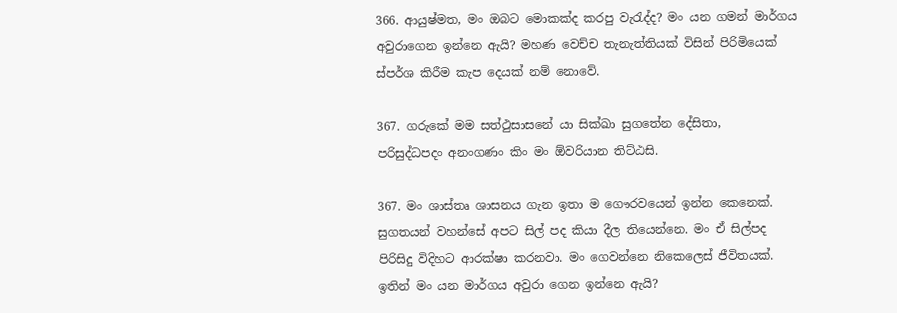366. ආයුෂ්මත, මං ඔබට මොකක්ද කරපු වැරැද්ද? මං යන ගමන් මාර්ගය අවුරාගෙන ඉන්නෙ ඇයි? මහණ වෙච්ච තැනැත්තියක් විසින් පිරිමියෙක් ස්පර්ශ කිරීම කැප දෙයක් නම් නොවේ.

367. ගරුකේ මම සත්ථුසාසනේ යා සික්ඛා සුගතේන දේසිතා,
පරිසුද්ධපදං අනංගණං කිං මං ඕවරියාන තිට්ඨසි.

367. මං ශාස්තෘ ශාසනය ගැන ඉතා ම ගෞරවයෙන් ඉන්න කෙනෙක්. සුගතයන් වහන්සේ අපට සිල් පද කියා දීල තියෙන්නෙ. මං ඒ සිල්පද පිරිසිදු විදිහට ආරක්ෂා කරනවා. මං ගෙවන්නෙ නිකෙලෙස් ජීවිතයක්. ඉතින් මං යන මාර්ගය අවුරා ගෙන ඉන්නෙ ඇයි?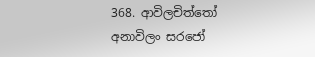368. ආවිලචිත්තෝ අනාවිලං සරජෝ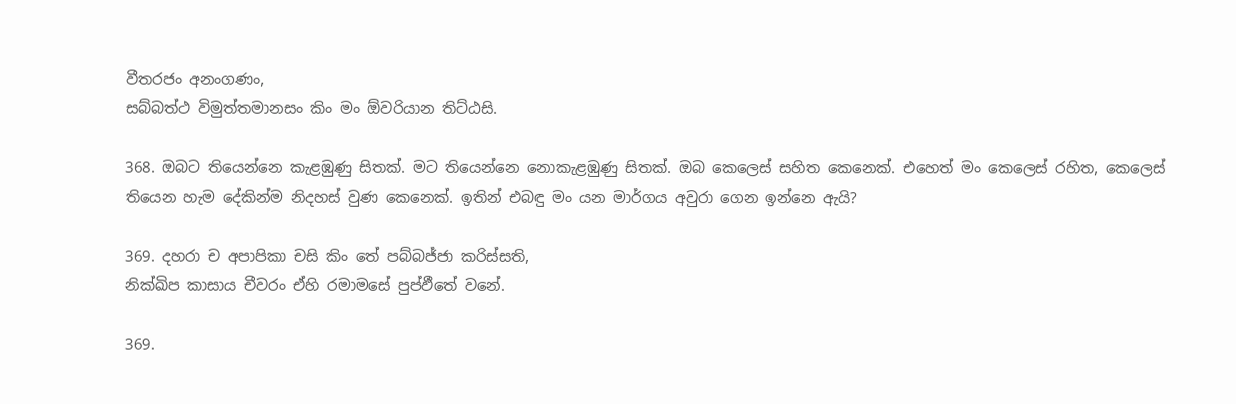වීතරජං අනංගණං,
සබ්බත්ථ විමුත්තමානසං කිං මං ඕවරියාන තිට්ඨසි.

368. ඔබට තියෙන්නෙ කැළඹුණු සිතක්. මට තියෙන්නෙ නොකැළඹුණු සිතක්. ඔබ කෙලෙස් සහිත කෙනෙක්. එහෙත් මං කෙලෙස් රහිත, කෙලෙස් තියෙන හැම දේකින්ම නිදහස් වුණ කෙනෙක්. ඉතින් එබඳු මං යන මාර්ගය අවුරා ගෙන ඉන්නෙ ඇයි?

369. දහරා ච අපාපිකා චසි කිං තේ පබ්බජ්ජා කරිස්සති,
නික්ඛිප කාසාය චීවරං ඒහි රමාමසේ පුප්ඵීතේ වනේ.

369.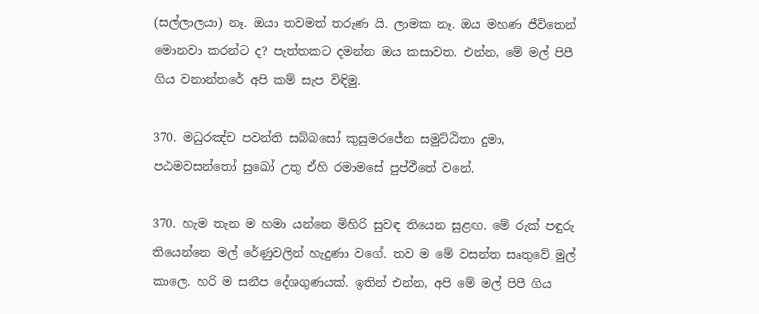(සල්ලාලයා) නෑ. ඔයා තවමත් තරුණ යි. ලාමක නෑ. ඔය මහණ ජීවිතෙන් මොනවා කරන්ට ද? පැත්තකට දමන්න ඔය කසාවත. එන්න, මේ මල් පිපී ගිය වනාන්තරේ අපි කම් සැප විඳිමු.

370. මධුරඤ්ච පවන්ති සබ්බසෝ කුසුමරජේන සමුට්ඨිතා දුමා,
පඨමවසන්තෝ සුඛෝ උතු ඒහි රමාමසේ පුප්ඵීතේ වනේ.

370. හැම තැන ම හමා යන්නෙ මිහිරි සුවඳ තියෙන සුළඟ. මේ රුක් පඳුරු තියෙන්නෙ මල් රේණුවලින් හැදුණා වගේ. තව ම මේ වසන්ත සෘතුවේ මුල් කාලෙ. හරි ම සනීප දේශගුණයක්. ඉතින් එන්න, අපි මේ මල් පිපී ගිය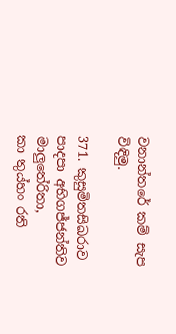වනාන්තරේ කම් සැප විඳිමු.

371. කුසුමිතසිඛරාව පාදපා අභිගජ්ජන්තිව මාලුතේරිතා,
කා තුය්හං රති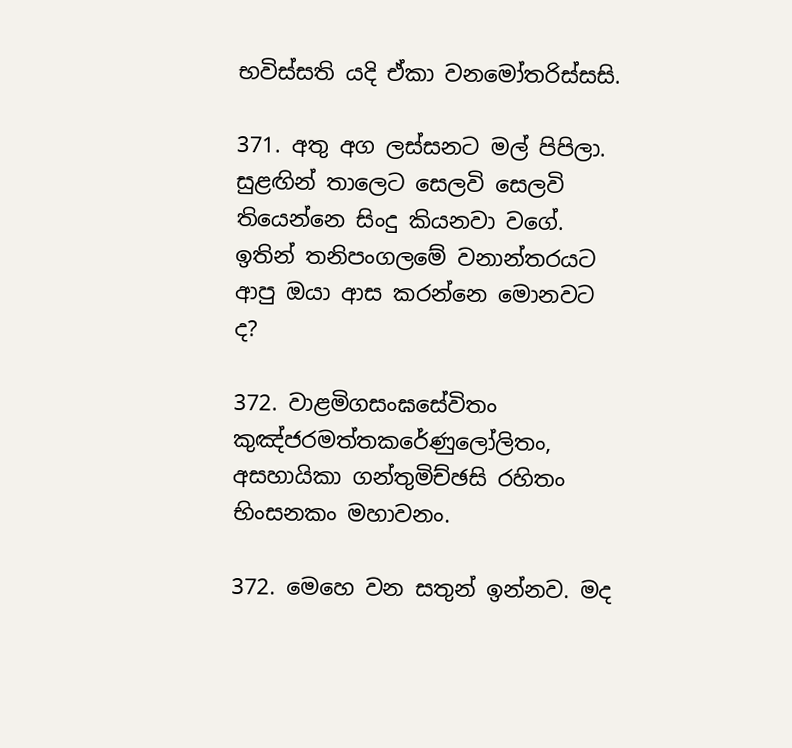භවිස්සති යදි ඒකා වනමෝතරිස්සසි.

371. අතු අග ලස්සනට මල් පිපිලා. සුළඟින් තාලෙට සෙලවි සෙලවි තියෙන්නෙ සිංදු කියනවා වගේ. ඉතින් තනිපංගලමේ වනාන්තරයට ආපු ඔයා ආස කරන්නෙ මොනවට ද?

372. වාළමිගසංඝසේවිතං කුඤ්ජරමත්තකරේණුලෝලිතං,
අසහායිකා ගන්තුමිච්ඡසි රහිතං භිංසනකං මහාවනං.

372. මෙහෙ වන සතුන් ඉන්නව. මද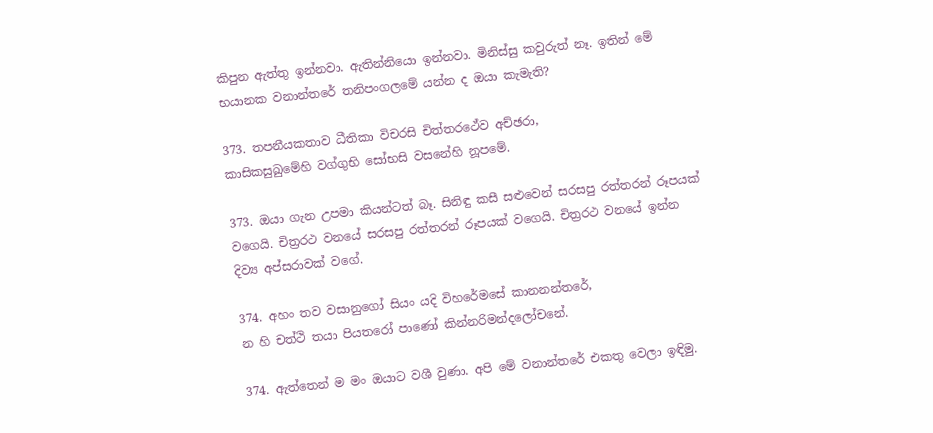කිපුන ඇත්තු ඉන්නවා. ඇතින්නියො ඉන්නවා. මිනිස්සු කවුරුත් නෑ. ඉතින් මේ භයානක වනාන්තරේ තනිපංගලමේ යන්න ද ඔයා කැමැති?

373. තපනීයකතාව ධීතිකා විචරසි චිත්තරථේව අච්ඡරා,
කාසිකසුඛුමේහි වග්ගුභි සෝභසි වසනේහි නූපමේ.

373. ඔයා ගැන උපමා කියන්ටත් බෑ. සිනිඳු කසී සළුවෙන් සරසපු රත්තරන් රූපයක් වගෙයි. චිත්‍රරථ වනයේ සරසපු රත්තරන් රූපයක් වගෙයි. චිත්‍රරථ වනයේ ඉන්න දිව්‍ය අප්සරාවක් වගේ.

374. අහං තව වසානුගෝ සියං යදි විහරේමසේ කානනන්තරේ,
න හි චත්ථි තයා පියතරෝ පාණෝ කින්නරිමන්දලෝචනේ.

374. ඇත්තෙන් ම මං ඔයාට වශී වුණා. අපි මේ වනාන්තරේ එකතු වෙලා ඉඳිමු.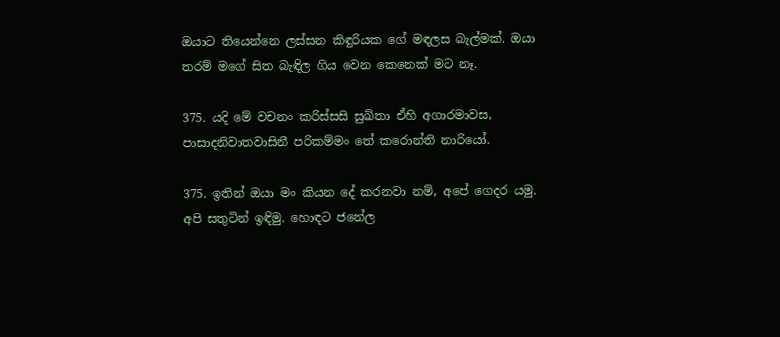ඔයාට තියෙන්නෙ ලස්සන කිඳුරියක ගේ මඳලස බැල්මක්. ඔයා තරම් මගේ සිත බැඳිල ගිය වෙන කෙනෙක් මට නෑ.

375. යදි මේ වචනං කරිස්සසි සුඛිතා ඒහි අගාරමාවස,
පාසාදනිවාතවාසිනී පරිකම්මං තේ කරොන්ති නාරියෝ.

375. ඉතින් ඔයා මං කියන දේ කරනවා නම්, අපේ ගෙදර යමු. අපි සතුටින් ඉඳිමු. හොඳට ජනේල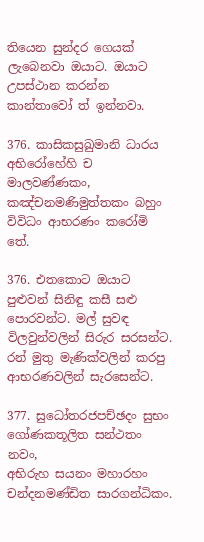තියෙන සුන්දර ගෙයක් ලැබෙනවා ඔයාට. ඔයාට උපස්ථාන කරන්න කාන්තාවෝ ත් ඉන්නවා.

376. කාසිකසුඛුමානි ධාරය අභිරෝහේහි ච මාලවණ්ණකං,
කඤ්චනමණිමුත්තකං බහුං විවිධං ආභරණං කරෝමි තේ.

376. එතකොට ඔයාට පුළුවන් සිනිඳු කසී සළු පොරවන්ට. මල් සුවඳ විලවුන්වලින් සිරුර සරසන්ට. රන් මුතු මැණික්වලින් කරපු ආභරණවලින් සැරසෙන්ට.

377. සුධෝතරජපච්ඡදං සුභං ගෝණකතූලිත සන්ථතං නවං,
අභිරුහ සයනං මහාරහං චන්දනමණ්ඩිත සාරගන්ධිකං.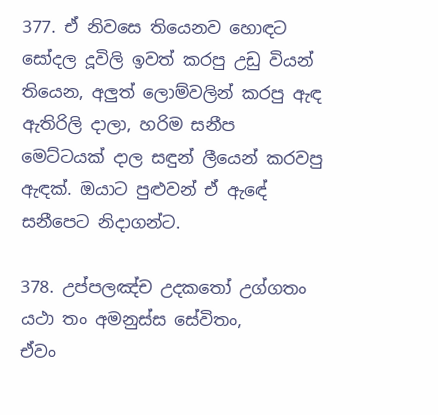377. ඒ නිවසෙ තියෙනව හොඳට සෝදල දූවිලි ඉවත් කරපු උඩු වියන් තියෙන, අලුත් ලොම්වලින් කරපු ඇඳ ඇතිරිලි දාලා, හරිම සනීප මෙට්ටයක් දාල සඳුන් ලීයෙන් කරවපු ඇඳක්. ඔයාට පුළුවන් ඒ ඇඳේ සනීපෙට නිදාගන්ට.

378. උප්පලඤ්ච උදකතෝ උග්ගතං යථා තං අමනුස්ස සේවිතං,
ඒවං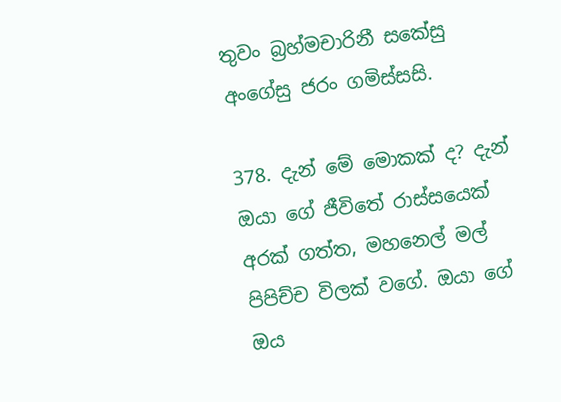තුවං බ්‍රහ්මචාරිනී සකේසු අංගේසු ජරං ගමිස්සසි.

378. දැන් මේ මොකක් ද? දැන් ඔයා ගේ ජීවිතේ රාස්සයෙක් අරක් ගත්ත, මහනෙල් මල් පිපිච්ච විලක් වගේ. ඔයා ගේ ඔය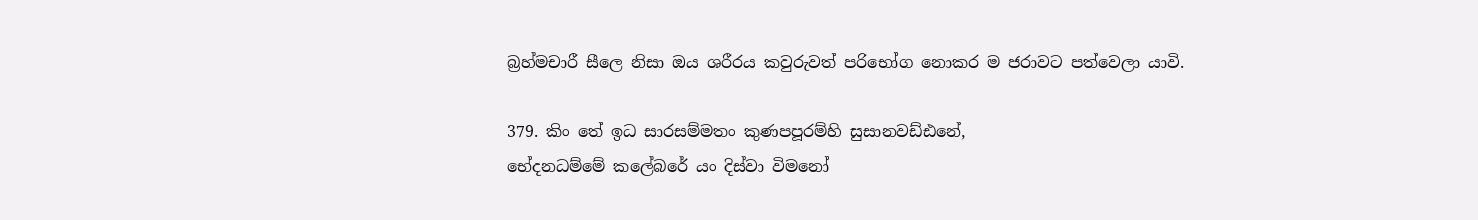බ්‍රහ්මචාරී සීලෙ නිසා ඔය ශරීරය කවුරුවත් පරිභෝග නොකර ම ජරාවට පත්වෙලා යාවි.

379. කිං තේ ඉධ සාරසම්මතං කුණපපූරම්හි සුසානවඩ්ඪනේ,
භේදනධම්මේ කලේබරේ යං දිස්වා විමනෝ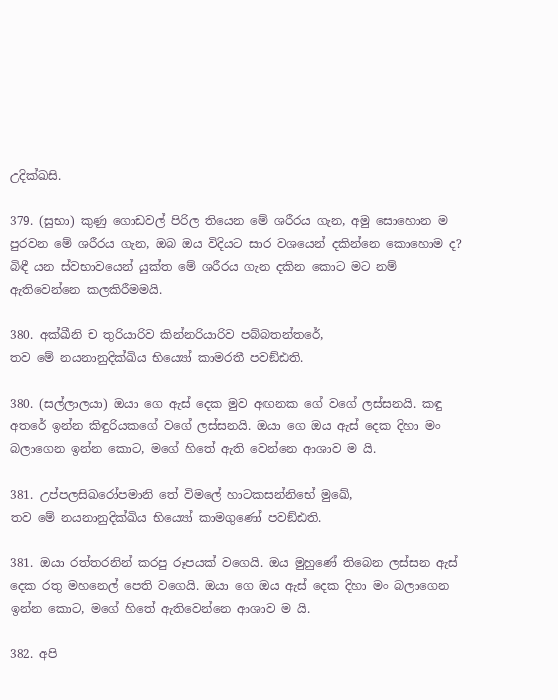උදික්ඛසි.

379. (සුභා) කුණු ගොඩවල් පිරිල තියෙන මේ ශරීරය ගැන, අමු සොහොන ම පුරවන මේ ශරීරය ගැන, ඔබ ඔය විදියට සාර වශයෙන් දකින්නෙ කොහොම ද? බිඳී යන ස්වභාවයෙන් යුක්ත මේ ශරීරය ගැන දකින කොට මට නම් ඇතිවෙන්නෙ කලකිරීමමයි.

380. අක්ඛීනි ච තුරියාරිව කින්නරියාරිව පබ්බතන්තරේ,
තව මේ නයනානුදික්ඛිය භිය්‍යෝ කාමරතී පවඞ්ඪති.

380. (සල්ලාලයා) ඔයා ගෙ ඇස් දෙක මුව අඟනක ගේ වගේ ලස්සනයි. කඳු අතරේ ඉන්න කිඳුරියකගේ වගේ ලස්සනයි. ඔයා ගෙ ඔය ඇස් දෙක දිහා මං බලාගෙන ඉන්න කොට, මගේ හිතේ ඇති වෙන්නෙ ආශාව ම යි.

381. උප්පලසිඛරෝපමානි තේ විමලේ හාටකසන්නිභේ මුඛේ,
තව මේ නයනානුදික්ඛිය භිය්‍යෝ කාමගුණෝ පවඞ්ඪති.

381. ඔයා රත්තරනින් කරපු රූපයක් වගෙයි. ඔය මුහුණේ තිබෙන ලස්සන ඇස් දෙක රතු මහනෙල් පෙති වගෙයි. ඔයා ගෙ ඔය ඇස් දෙක දිහා මං බලාගෙන ඉන්න කොට, මගේ හිතේ ඇතිවෙන්නෙ ආශාව ම යි.

382. අපි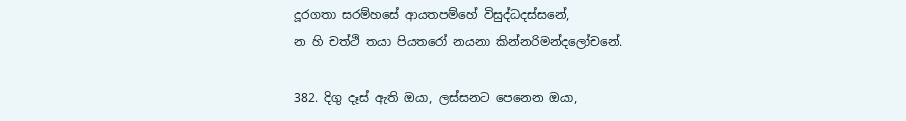දූරගතා සරම්හසේ ආයතපම්හේ විසුද්ධදස්සනේ,
න හි චත්ථි තයා පියතරෝ නයනා කින්නරිමන්දලෝචනේ.

382. දිගු දෑස් ඇති ඔයා, ලස්සනට පෙනෙන ඔයා,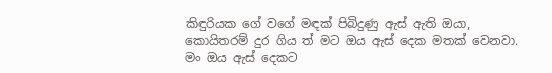කිඳුරියක ගේ වගේ මඳක් පිබිදුණු ඇස් ඇති ඔයා, කොයිතරම් දුර ගිය ත් මට ඔය ඇස් දෙක මතක් වෙනවා. මං ඔය ඇස් දෙකට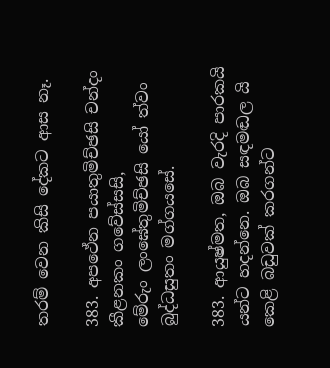තරම් වෙන කිසි දේකට ආස නෑ.

383. අපථේන පයාතුමිච්ඡසි චන්දං කීළනකං ගවේස්සසි,
මේරුං ලංඝේතුමිච්ඡසි යෝ ත්වං බුද්ධසුතං මග්ගයසේ.

383. ආයුෂ්මත, ඔබ වැරදි පාරකයි යන්ට හදන්නෙ. ඔබ සඳමඬල යි කෙළි බඩුවක් කරගන්ට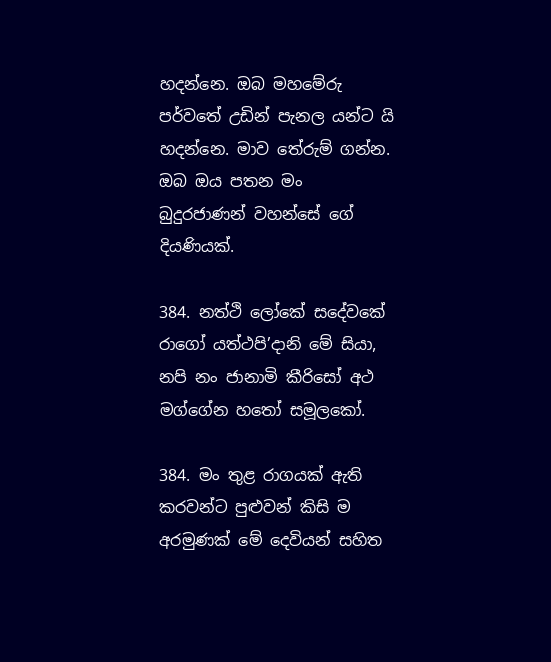හදන්නෙ. ඔබ මහමේරු පර්වතේ උඩින් පැනල යන්ට යි හදන්නෙ. මාව තේරුම් ගන්න. ඔබ ඔය පතන මං බුදුරජාණන් වහන්සේ ගේ දියණියක්.

384. නත්ථි ලෝකේ සදේවකේ රාගෝ යත්ථපි’දානි මේ සියා,
නපි නං ජානාමි කීරිසෝ අථ මග්ගේන හතෝ සමූලකෝ.

384. මං තුළ රාගයක් ඇති කරවන්ට පුළුවන් කිසි ම අරමුණක් මේ දෙවියන් සහිත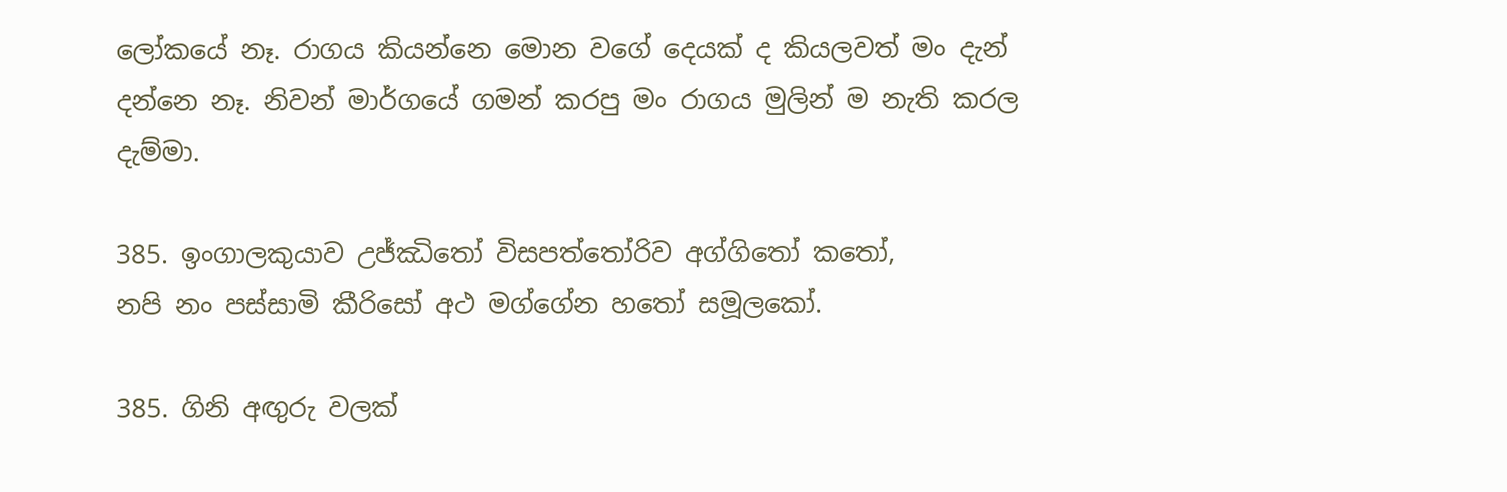ලෝකයේ නෑ. රාගය කියන්නෙ මොන වගේ දෙයක් ද කියලවත් මං දැන් දන්නෙ නෑ. නිවන් මාර්ගයේ ගමන් කරපු මං රාගය මුලින් ම නැති කරල දැම්මා.

385. ඉංගාලකුයාව උජ්ඣිතෝ විසපත්තෝරිව අග්ගිතෝ කතෝ,
නපි නං පස්සාමි කීරිසෝ අථ මග්ගේන හතෝ සමූලකෝ.

385. ගිනි අඟුරු වලක්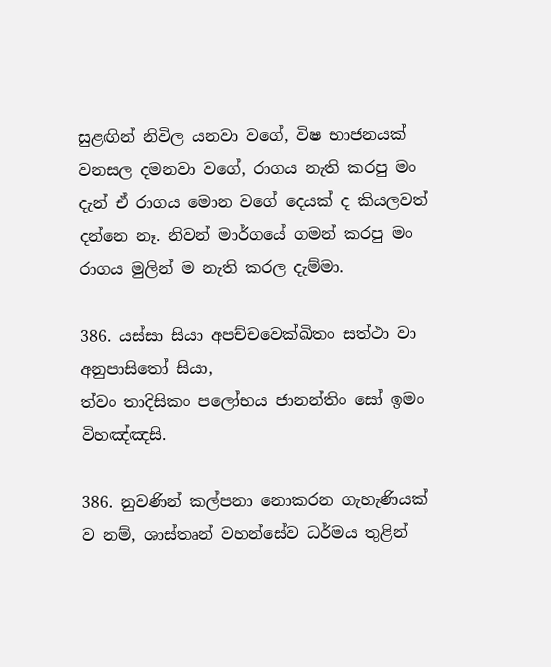සුළඟින් නිවිල යනවා වගේ, විෂ භාජනයක් වනසල දමනවා වගේ, රාගය නැති කරපු මං දැන් ඒ රාගය මොන වගේ දෙයක් ද කියලවත් දන්නෙ නෑ. නිවන් මාර්ගයේ ගමන් කරපු මං රාගය මුලින් ම නැති කරල දැම්මා.

386. යස්සා සියා අපච්චවෙක්ඛිතං සත්ථා වා අනුපාසිතෝ සියා,
ත්වං තාදිසිකං පලෝභය ජානන්තිං සෝ ඉමං විහඤ්ඤසි.

386. නුවණින් කල්පනා නොකරන ගැහැණියක් ව නම්, ශාස්තෘන් වහන්සේව ධර්මය තුළින්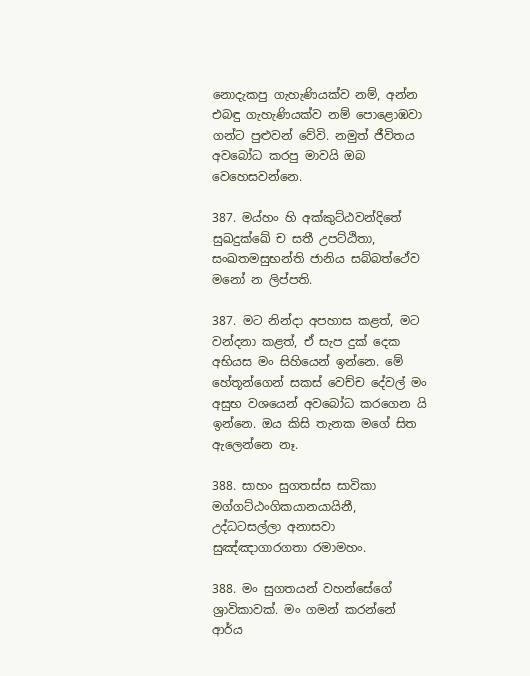නොදැකපු ගැහැණියක්ව නම්, අන්න එබඳු ගැහැණියක්ව නම් පොළොඹවා ගන්ට පුළුවන් වේවි. නමුත් ජීවිතය අවබෝධ කරපු මාවයි ඔබ වෙහෙසවන්නෙ.

387. මය්හං හි අක්කුට්ඨවන්දිතේ සුඛදුක්ඛේ ච සතී උපට්ඨිතා,
සංඛතමසුභන්ති ජානිය සබ්බත්ථේව මනෝ න ලිප්පති.

387. මට නින්දා අපහාස කළත්, මට වන්දනා කළත්, ඒ සැප දුක් දෙක අභියස මං සිහියෙන් ඉන්නෙ. මේ හේතූන්ගෙන් සකස් වෙච්ච දේවල් මං අසුභ වශයෙන් අවබෝධ කරගෙන යි ඉන්නෙ. ඔය කිසි තැනක මගේ සිත ඇලෙන්නෙ නෑ.

388. සාහං සුගතස්ස සාවිකා මග්ගට්ඨංගිකයානයායිනී,
උද්ධටසල්ලා අනාසවා සුඤ්ඤාගාරගතා රමාමහං.

388. මං සුගතයන් වහන්සේගේ ශ්‍රාවිකාවක්. මං ගමන් කරන්නේ ආර්ය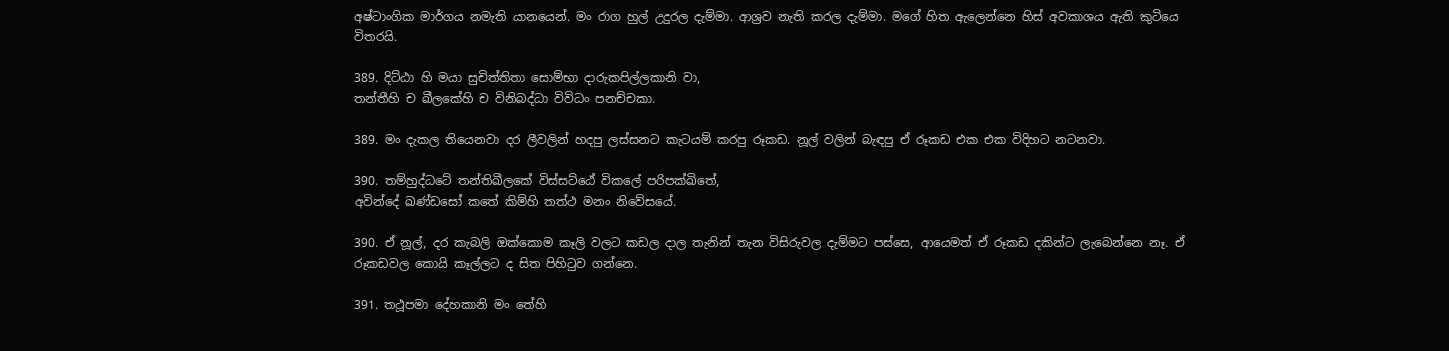අෂ්ටාංගික මාර්ගය නමැති යානයෙන්. මං රාග හුල් උදුරල දැම්මා. ආශ්‍රව නැති කරල දැම්මා. මගේ හිත ඇලෙන්නෙ හිස් අවකාශය ඇති කුටියෙ විතරයි.

389. දිට්ඨා හි මයා සුචිත්තිතා සොම්භා දාරුකපිල්ලකානි වා,
තන්තීහි ච ඛීලකේහි ච විනිබද්ධා විවිධං පනච්චකා.

389. මං දැකල තියෙනවා දර ලීවලින් හදපු ලස්සනට කැටයම් කරපු රූකඩ. නූල් වලින් බැඳපු ඒ රූකඩ එක එක විදිහට නටනවා.

390. තම්හුද්ධටේ තන්තිඛීලකේ විස්සට්ඨේ විකලේ පරිපක්ඛිතේ,
අවින්දේ ඛණ්ඩසෝ කතේ කිම්හි තත්ථ මනං නිවේසයේ.

390. ඒ නූල්, දර කැබලි ඔක්කොම කෑලි වලට කඩල දාල තැනින් තැන විසිරුවල දැම්මට පස්සෙ, ආයෙමත් ඒ රූකඩ දකින්ට ලැබෙන්නෙ නෑ. ඒ රූකඩවල කොයි කෑල්ලට ද සිත පිහිටුව ගන්නෙ.

391. තථූපමා දේහකානි මං තේහි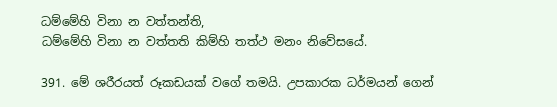ධම්මේහි විනා න වත්තන්ති,
ධම්මේහි විනා න වත්තති කිම්හි තත්ථ මනං නිවේසයේ.

391. මේ ශරීරයත් රූකඩයක් වගේ තමයි. උපකාරක ධර්මයන් ගෙන්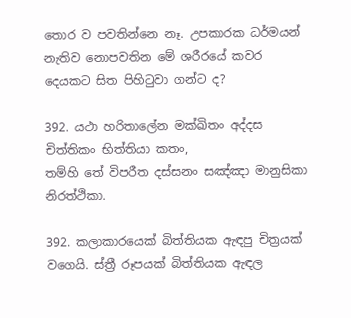තොර ව පවතින්නෙ නෑ. උපකාරක ධර්මයන් නැතිව නොපවතින මේ ශරීරයේ කවර දෙයකට සිත පිහිටුවා ගන්ට ද?

392. යථා හරිතාලේන මක්ඛිතං අද්දස චිත්තිකං භිත්තියා කතං,
තම්හි තේ විපරීත දස්සනං සඤ්ඤා මානුසිකා නිරත්ථිකා.

392. කලාකාරයෙක් බිත්තියක ඇඳපු චිත්‍රයක් වගෙයි. ස්ත්‍රී රූපයක් බිත්තියක ඇඳල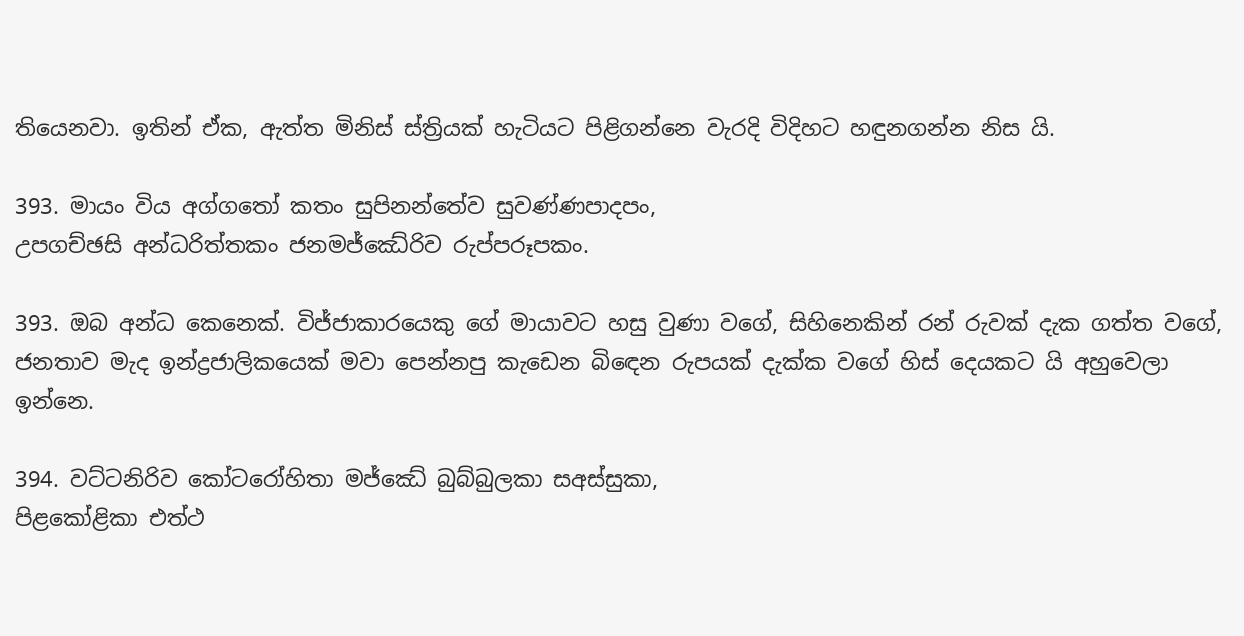තියෙනවා. ඉතින් ඒක, ඇත්ත මිනිස් ස්ත්‍රියක් හැටියට පිළිගන්නෙ වැරදි විදිහට හඳුනගන්න නිස යි.

393. මායං විය අග්ගතෝ කතං සුපිනන්තේව සුවණ්ණපාදපං,
උපගච්ඡසි අන්ධරිත්තකං ජනමජ්ඣේරිව රුප්පරූපකං.

393. ඔබ අන්ධ කෙනෙක්. විජ්ජාකාරයෙකු ගේ මායාවට හසු වුණා වගේ, සිහිනෙකින් රන් රුවක් දැක ගත්ත වගේ, ජනතාව මැද ඉන්ද්‍රජාලිකයෙක් මවා පෙන්නපු කැඩෙන බිඳෙන රුපයක් දැක්ක වගේ හිස් දෙයකට යි අහුවෙලා ඉන්නෙ.

394. වට්ටනිරිව කෝටරෝහිතා මජ්ඣේ බුබ්බුලකා සඅස්සුකා,
පිළකෝළිකා එත්ථ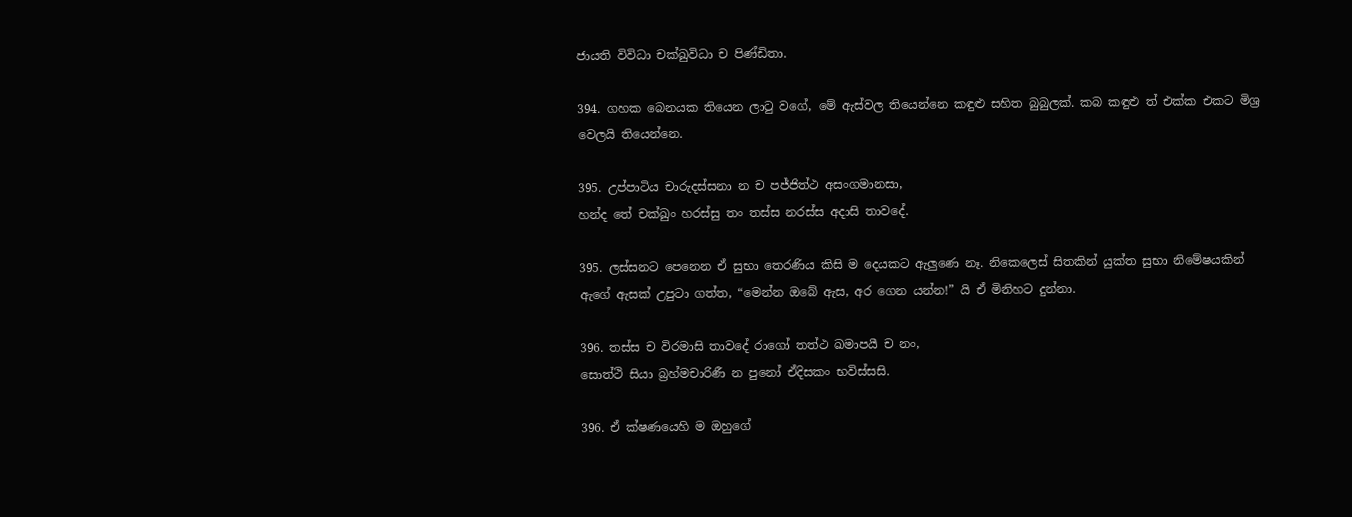ජායති විවිධා චක්ඛුවිධා ච පිණ්ඩිතා.

394. ගහක බෙනයක තියෙන ලාටු වගේ, මේ ඇස්වල තියෙන්නෙ කඳුළු සහිත බුබුලක්. කබ කඳුළු ත් එක්ක එකට මිශ්‍ර වෙලයි තියෙන්නෙ.

395. උප්පාටිය චාරුදස්සනා න ච පජ්ජිත්ථ අසංගමානසා,
හන්ද තේ චක්ඛුං හරස්සු තං තස්ස නරස්ස අදාසි තාවදේ.

395. ලස්සනට පෙනෙන ඒ සුභා තෙරණිය කිසි ම දෙයකට ඇලුණෙ නෑ. නිකෙලෙස් සිතකින් යුක්ත සුභා නිමේෂයකින් ඇගේ ඇසක් උපුටා ගත්ත, “මෙන්න ඔබේ ඇස, අර ගෙන යන්න!” යි ඒ මිනිහට දුන්නා.

396. තස්ස ච විරමාසි තාවදේ රාගෝ තත්ථ ඛමාපයී ච නං,
සොත්ථි සියා බ්‍රහ්මචාරිණී න පුනෝ ඒදිසකං භවිස්සසි.

396. ඒ ක්ෂණයෙහි ම ඔහුගේ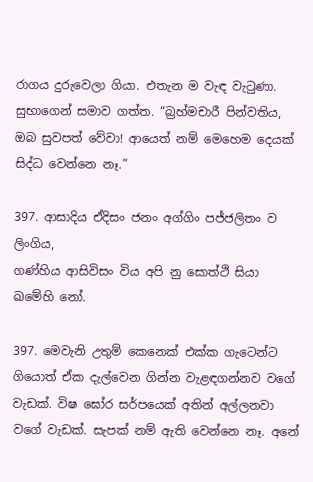රාගය දුරුවෙලා ගියා. එතැන ම වැඳ වැටුණා. සුභාගෙන් සමාව ගත්ත. “බ්‍රහ්මචාරී පින්වතිය, ඔබ සුවපත් වේවා! ආයෙත් නම් මෙහෙම දෙයක් සිද්ධ වෙන්නෙ නෑ.”

397. ආසාදිය ඒදිසං ජනං අග්ගිං පජ්ජලිතං ව ලිංගිය,
ගණ්හිය ආසිවිසං විය අපි නු සොත්ථි සියා ඛමේහි නෝ.

397. මෙවැනි උතුම් කෙනෙක් එක්ක ගැටෙන්ට ගියොත් ඒක දැල්වෙන ගින්න වැළඳගන්නව වගේ වැඩක්. විෂ ඝෝර සර්පයෙක් අතින් අල්ලනවා වගේ වැඩක්. සැපක් නම් ඇති වෙන්නෙ නෑ. අනේ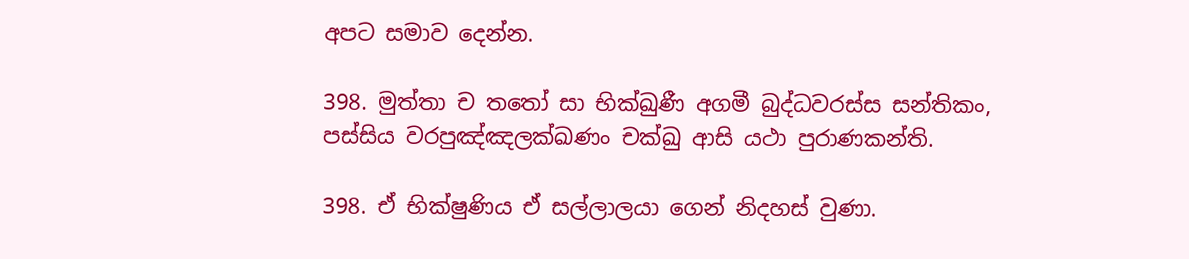අපට සමාව දෙන්න.

398. මුත්තා ච තතෝ සා භික්ඛුණී අගමී බුද්ධවරස්ස සන්තිකං,
පස්සිය වරපුඤ්ඤලක්ඛණං චක්ඛු ආසි යථා පුරාණකන්ති.

398. ඒ භික්ෂුණිය ඒ සල්ලාලයා ගෙන් නිදහස් වුණා.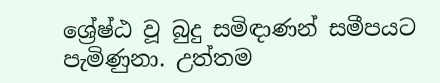ශ්‍රේෂ්ඨ වූ බුදු සමිඳාණන් සමීපයට පැමිණුනා. උත්තම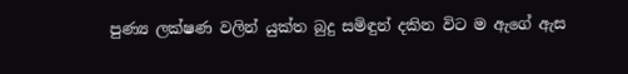පුණ්‍ය ලක්ෂණ වලින් යුක්ත බුදු සමිඳුන් දකින විට ම ඇගේ ඇස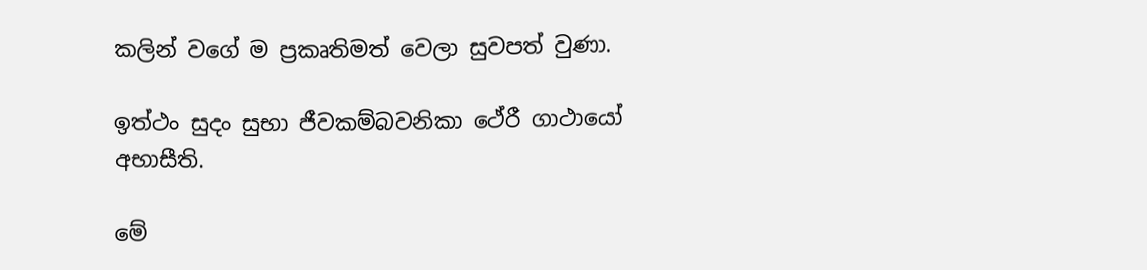කලින් වගේ ම ප්‍රකෘතිමත් වෙලා සුවපත් වුණා.

ඉත්ථං සුදං සුභා ජීවකම්බවනිකා ථේරී ගාථායෝ අභාසීති.

මේ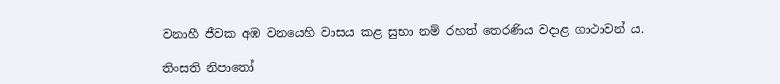වනාහී ජීවක අඹ වනයෙහි වාසය කළ සුභා නම් රහත් තෙරණිය වදාළ ගාථාවන් ය.

තිංසති නිපාතෝ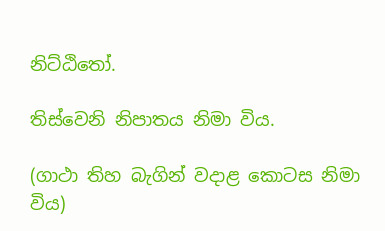නිට්ඨිතෝ.

තිස්වෙනි නිපාතය නිමා විය.

(ගාථා තිහ බැගින් වදාළ කොටස නිමා විය)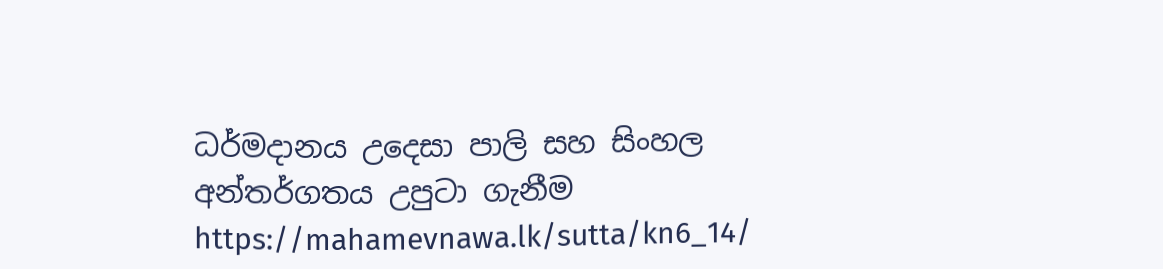ධර්මදානය උදෙසා පාලි සහ සිංහල අන්තර්ගතය උපුටා ගැනීම https://mahamevnawa.lk/sutta/kn6_14/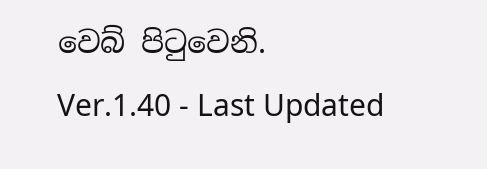වෙබ් පිටුවෙනි.
Ver.1.40 - Last Updated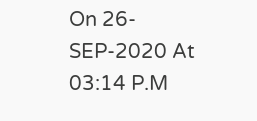On 26-SEP-2020 At 03:14 P.M